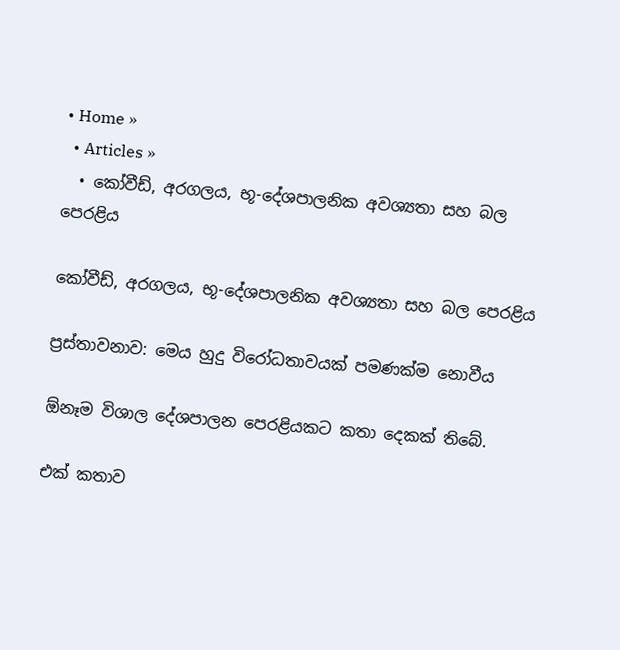• Home »
  • Articles »
  • කෝවීඩ්, අරගලය, භූ-දේශපාලනික අවශ්‍යතා සහ බල පෙරළිය

කෝවීඩ්, අරගලය, භූ-දේශපාලනික අවශ්‍යතා සහ බල පෙරළිය

ප්‍රස්තාවනාව: මෙය හුදු විරෝධතාවයක් පමණක්ම නොවීය

ඕනෑම විශාල දේශපාලන පෙරළියකට කතා දෙකක් තිබේ.

එක් කතාව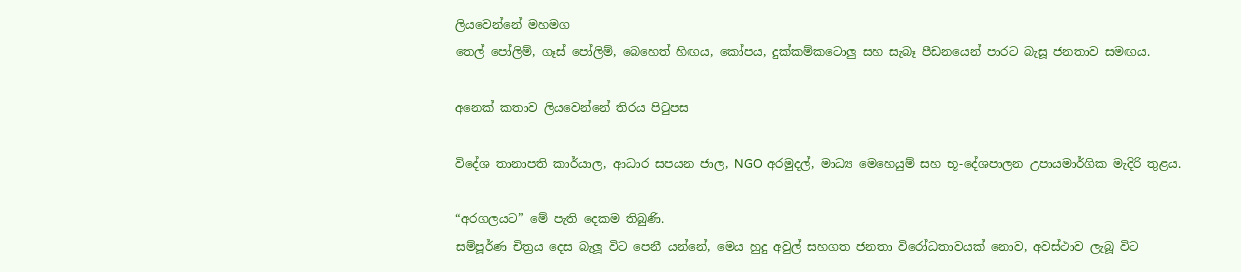ලියවෙන්නේ මහමග
තෙල් පෝලිම්, ගෑස් පෝලිම්, බෙහෙත් හිඟය, කෝපය, දුක්කම්කටොලු සහ සැබෑ පීඩනයෙන් පාරට බැසූ ජනතාව සමඟය.

අනෙක් කතාව ලියවෙන්නේ තිරය පිටුපස

විදේශ තානාපති කාර්යාල, ආධාර සපයන ජාල, NGO අරමුදල්, මාධ්‍ය මෙහෙයුම් සහ භූ-දේශපාලන උපායමාර්ගික මැදිරි තුළය.

“අරගලයට” මේ පැති දෙකම තිබුණි.
සම්පූර්ණ චිත්‍රය දෙස බැලූ විට පෙනී යන්නේ, මෙය හුදු අවුල් සහගත ජනතා විරෝධතාවයක් නොව, අවස්ථාව ලැබූ විට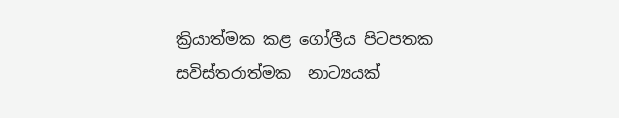ක්‍රියාත්මක කළ ගෝලීය පිටපතක සවිස්තරාත්මක  නාට්‍යයක්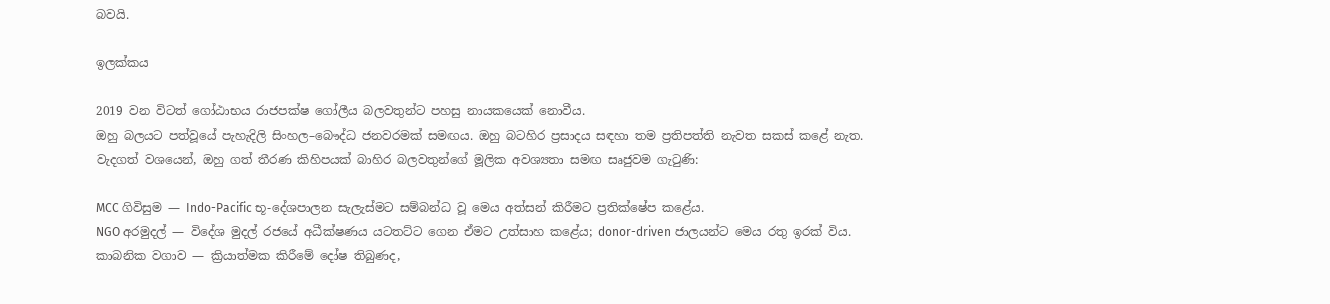බවයි.

ඉලක්කය

2019 වන විටත් ගෝඨාභය රාජපක්ෂ ගෝලීය බලවතුන්ට පහසු නායකයෙක් නොවීය.
ඔහු බලයට පත්වූයේ පැහැදිලි සිංහල–බෞද්ධ ජනවරමක් සමඟය. ඔහු බටහිර ප්‍රසාදය සඳහා තම ප්‍රතිපත්ති නැවත සකස් කළේ නැත.
වැදගත් වශයෙන්, ඔහු ගත් තීරණ කිහිපයක් බාහිර බලවතුන්ගේ මූලික අවශ්‍යතා සමඟ සෘජුවම ගැටුණි:

MCC ගිවිසුම — Indo-Pacific භූ-දේශපාලන සැලැස්මට සම්බන්ධ වූ මෙය අත්සන් කිරීමට ප්‍රතික්ෂේප කළේය.
NGO අරමුදල් — විදේශ මුදල් රජයේ අධීක්ෂණය යටතට්ට ගෙන ඒමට උත්සාහ කළේය; donor-driven ජාලයන්ට මෙය රතු ඉරක් විය.
කාබනික වගාව — ක්‍රියාත්මක කිරීමේ දෝෂ තිබුණද,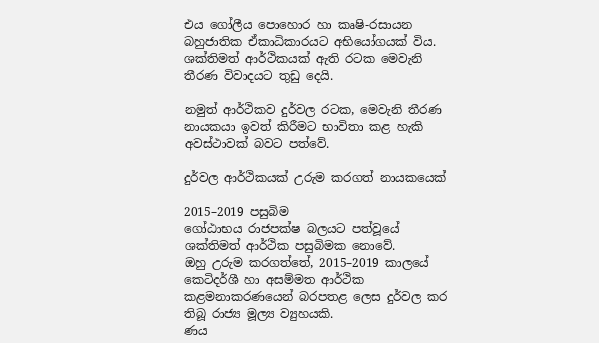එය ගෝලීය පොහොර හා කෘෂි-රසායන බහුජාතික ඒකාධිකාරයට අභියෝගයක් විය.
ශක්තිමත් ආර්ථිකයක් ඇති රටක මෙවැනි තීරණ විවාදයට තුඩු දෙයි.

නමුත් ආර්ථිකව දුර්වල රටක, මෙවැනි තීරණ නායකයා ඉවත් කිරීමට භාවිතා කළ හැකි අවස්ථාවක් බවට පත්වේ.

දුර්වල ආර්ථිකයක් උරුම කරගත් නායකයෙක්

2015–2019 පසුබිම
ගෝඨාභය රාජපක්ෂ බලයට පත්වූයේ ශක්තිමත් ආර්ථික පසුබිමක නොවේ.
ඔහු උරුම කරගත්තේ, 2015–2019 කාලයේ කෙටිදර්ශී හා අසම්මත ආර්ථික කළමනාකරණයෙන් බරපතළ ලෙස දුර්වල කර තිබූ රාජ්‍ය මූල්‍ය ව්‍යුහයකි.
ණය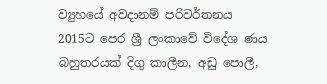ව්‍යුහයේ අවදානම් පරිවර්තනය
2015ට පෙර ශ්‍රී ලංකාවේ විදේශ ණය බහුතරයක් දිගු කාලීන, අඩු පොලී,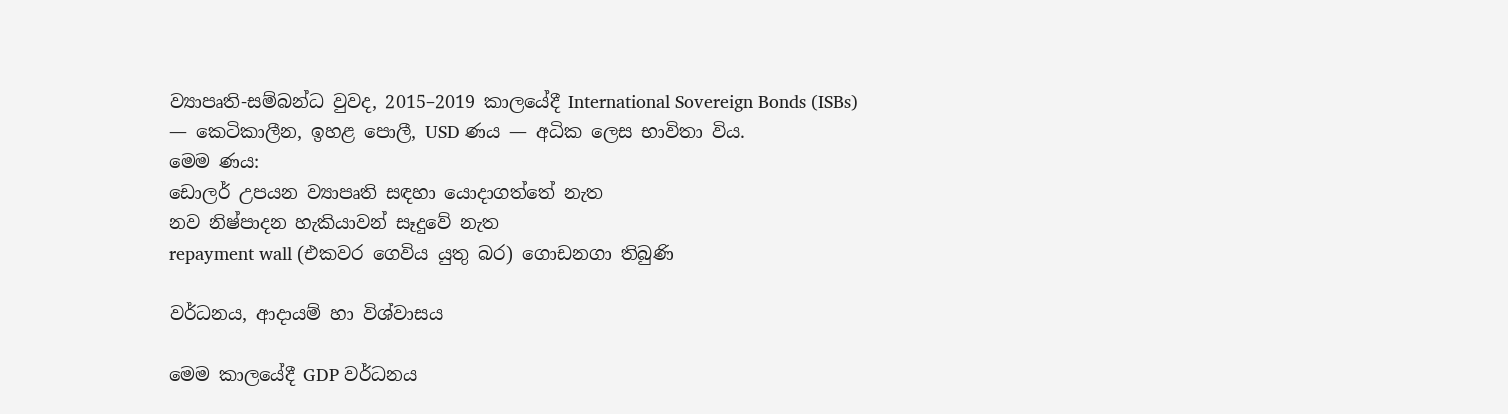ව්‍යාපෘති-සම්බන්ධ වුවද, 2015–2019 කාලයේදී International Sovereign Bonds (ISBs) — කෙටිකාලීන, ඉහළ පොලී, USD ණය — අධික ලෙස භාවිතා විය.
මෙම ණය:
ඩොලර් උපයන ව්‍යාපෘති සඳහා යොදාගත්තේ නැත
නව නිෂ්පාදන හැකියාවන් සෑදුවේ නැත
repayment wall (එකවර ගෙවිය යුතු බර) ගොඩනගා තිබුණි

වර්ධනය, ආදායම් හා විශ්වාසය

මෙම කාලයේදී GDP වර්ධනය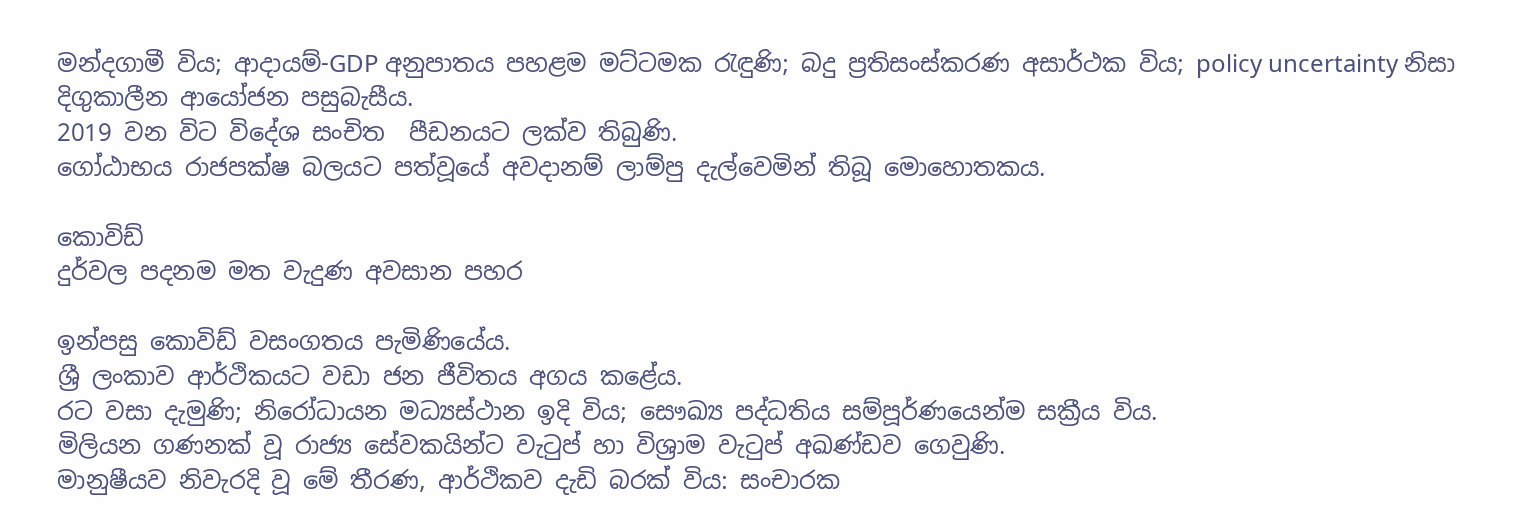මන්දගාමී විය; ආදායම්-GDP අනුපාතය පහළම මට්ටමක රැඳුණි; බදු ප්‍රතිසංස්කරණ අසාර්ථක විය; policy uncertainty නිසා දිගුකාලීන ආයෝජන පසුබැසීය.
2019 වන විට විදේශ සංචිත  පීඩනයට ලක්ව තිබුණි.
ගෝඨාභය රාජපක්ෂ බලයට පත්වූයේ අවදානම් ලාම්පු දැල්වෙමින් තිබූ මොහොතකය.

කොවිඩ්
දුර්වල පදනම මත වැදුණ අවසාන පහර

ඉන්පසු කොවිඩ් වසංගතය පැමිණියේය.
ශ්‍රී ලංකාව ආර්ථිකයට වඩා ජන ජීවිතය අගය කළේය.
රට වසා දැමුණි; නිරෝධායන මධ්‍යස්ථාන ඉදි විය; සෞඛ්‍ය පද්ධතිය සම්පූර්ණයෙන්ම සක්‍රීය විය.
මිලියන ගණනක් වූ රාජ්‍ය සේවකයින්ට වැටුප් හා විශ්‍රාම වැටුප් අඛණ්ඩව ගෙවුණි.
මානුෂීයව නිවැරදි වූ මේ තීරණ, ආර්ථිකව දැඩි බරක් විය: සංචාරක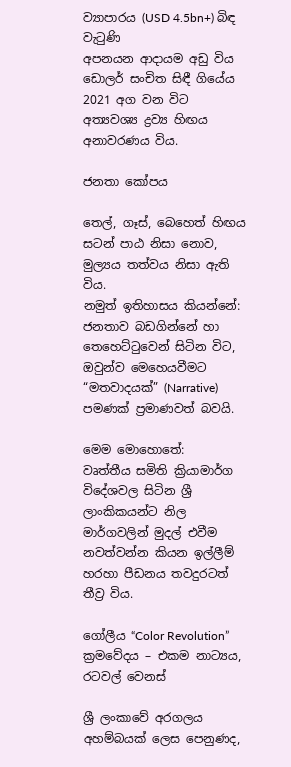ව්‍යාපාරය (USD 4.5bn+) බිඳ වැටුණි
අපනයන ආදායම අඩු විය
ඩොලර් සංචිත සිඳී ගියේය
2021 අග වන විට අත්‍යවශ්‍ය ද්‍රව්‍ය හිඟය අනාවරණය විය.

ජනතා කෝපය

තෙල්, ගෑස්, බෙහෙත් හිඟය සටන් පාඨ නිසා නොව, මුල්‍යය තත්වය නිසා ඇති විය.
නමුත් ඉතිහාසය කියන්නේ: ජනතාව බඩගින්නේ හා තෙහෙට්ටුවෙන් සිටින විට, ඔවුන්ව මෙහෙයවීමට “මතවාදයක්” (Narrative) පමණක් ප්‍රමාණවත් බවයි.

මෙම මොහොතේ:
වෘත්තීය සමිති ක්‍රියාමාර්ග
විදේශවල සිටින ශ්‍රී ලාංකිකයන්ට නිල මාර්ගවලින් මුදල් එවීම නවත්වන්න කියන ඉල්ලීම් හරහා පීඩනය තවදුරටත් තීව්‍ර විය.

ගෝලීය “Color Revolution” ක්‍රමවේදය – එකම නාට්‍යය, රටවල් වෙනස්

ශ්‍රී ලංකාවේ අරගලය අහම්බයක් ලෙස පෙනුණද,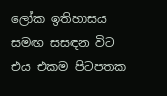ලෝක ඉතිහාසය සමඟ සසඳන විට එය එකම පිටපතක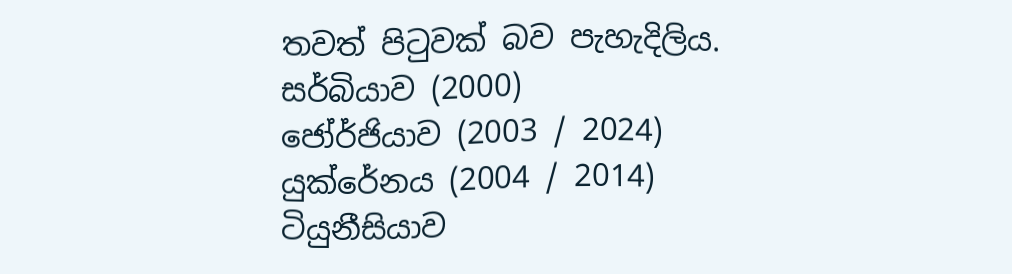තවත් පිටුවක් බව පැහැදිලිය.
සර්බියාව (2000)
ජෝර්ජියාව (2003 / 2024)
යුක්රේනය (2004 / 2014)
ටියුනීසියාව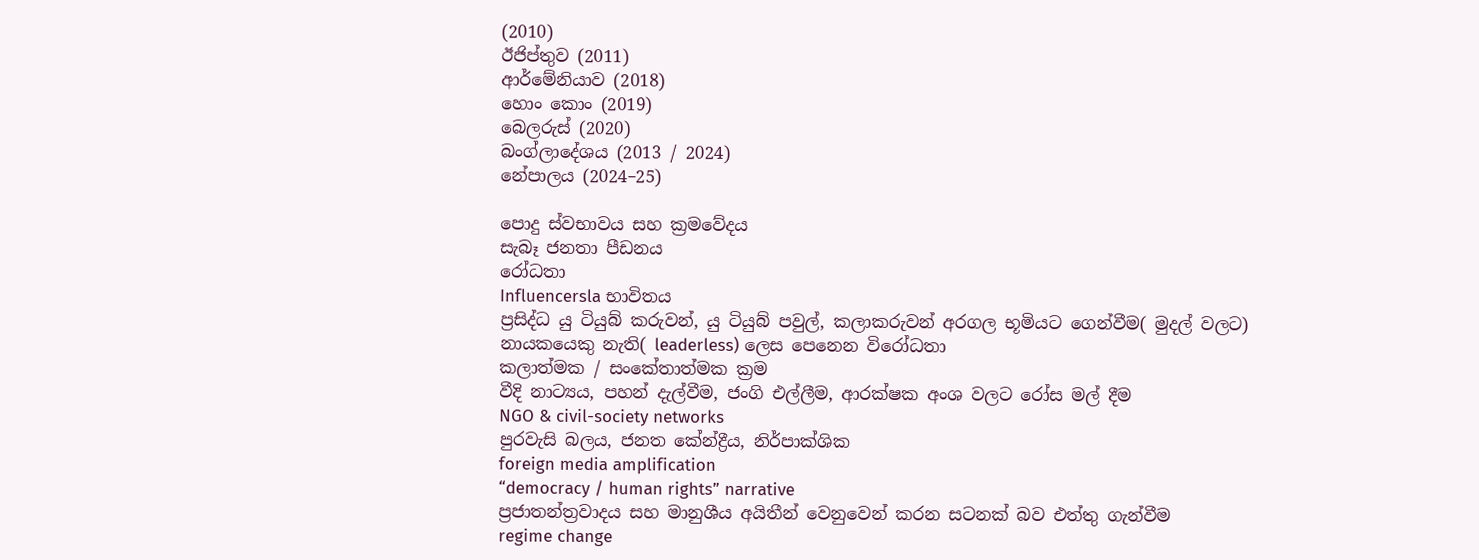(2010)
ඊජිප්තුව (2011)
ආර්මේනියාව (2018)
හොං කොං (2019)
බෙලරුස් (2020)
බංග්ලාදේශය (2013 / 2024)
නේපාලය (2024–25)

පොදු ස්වභාවය සහ ක්‍රමවේදය
සැබෑ ජනතා පීඩනය
රෝධතා
Influencersla භාවිතය
ප්‍රසිද්ධ යු ටියුබ් කරුවන්, යු ටියුබ් පවුල්, කලාකරුවන් අරගල භූමියට ගෙන්වීම( මුදල් වලට)
නායකයෙකු නැති( leaderless) ලෙස පෙනෙන විරෝධතා
කලාත්මක / සංකේතාත්මක ක්‍රම
වීදි නාට්‍යය, පහන් දැල්වීම, ජංගි එල්ලීම, ආරක්ෂක අංශ වලට රෝස මල් දීම
NGO & civil-society networks
පුරවැසි බලය, ජනත කේන්ද්‍රීය, නිර්පාක්ශික
foreign media amplification
“democracy / human rights” narrative
ප්‍රජාතන්ත්‍රවාදය සහ මානුශීය අයිතීන් වෙනුවෙන් කරන සටනක් බව එත්තු ගැන්වීම
regime change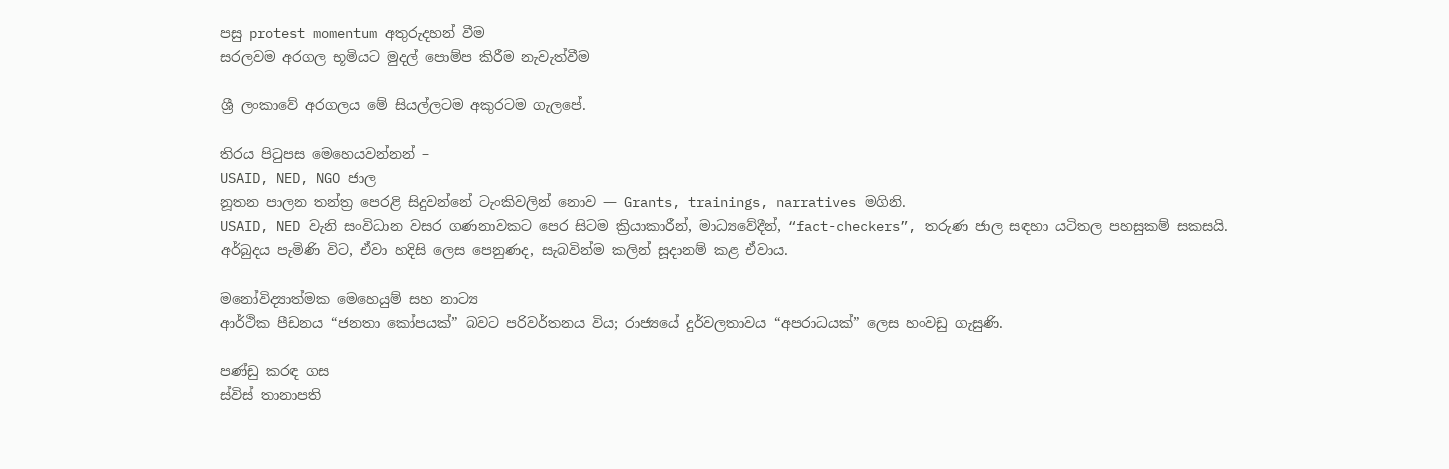පසු protest momentum අතුරුදහන් වීම
සරලවම අරගල භූමියට මුදල් පොම්ප කිරීම නැවැත්වීම

ශ්‍රී ලංකාවේ අරගලය මේ සියල්ලටම අකුරටම ගැලපේ.

තිරය පිටුපස මෙහෙයවන්නන් –
USAID, NED, NGO ජාල
නූතන පාලන තන්ත්‍ර පෙරළි සිදුවන්නේ ටැංකිවලින් නොව — Grants, trainings, narratives මගිනි.
USAID, NED වැනි සංවිධාන වසර ගණනාවකට පෙර සිටම ක්‍රියාකාරීන්, මාධ්‍යවේදීන්, “fact-checkers”, තරුණ ජාල සඳහා යටිතල පහසුකම් සකසයි.
අර්බුදය පැමිණි විට, ඒවා හදිසි ලෙස පෙනුණද, සැබවින්ම කලින් සූදානම් කළ ඒවාය.

මනෝවිද්‍යාත්මක මෙහෙයුම් සහ නාට්‍ය
ආර්ථික පීඩනය “ජනතා කෝපයක්” බවට පරිවර්තනය විය; රාජ්‍යයේ දුර්වලතාවය “අපරාධයක්” ලෙස හංවඩු ගැසුණි.

පණ්ඩු කරඳ ගස
ස්විස් තානාපති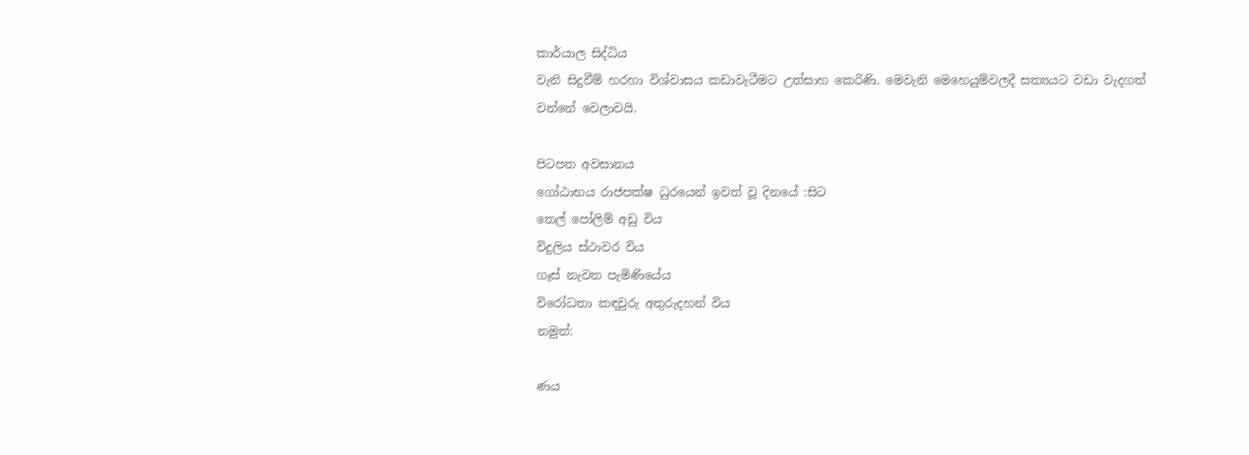කාර්යාල සිද්ධිය
වැනි සිදුවීම් හරහා විශ්වාසය කඩාවැටීමට උත්සාහ කෙරිණි. මෙවැනි මෙහෙයුම්වලදී සත්‍යයට වඩා වැදගත් වන්නේ වෙලාවයි.

පිටපත අවසානය
ගෝඨාභය රාජපක්ෂ ධුරයෙන් ඉවත් වූ දිනයේ :සිට
තෙල් පෝලිම් අඩු විය
විදුලිය ස්ථාවර විය
ගෑස් නැවත පැමිණියේය
විරෝධතා කඳවුරු අතුරුදහන් විය
නමුත්:

ණය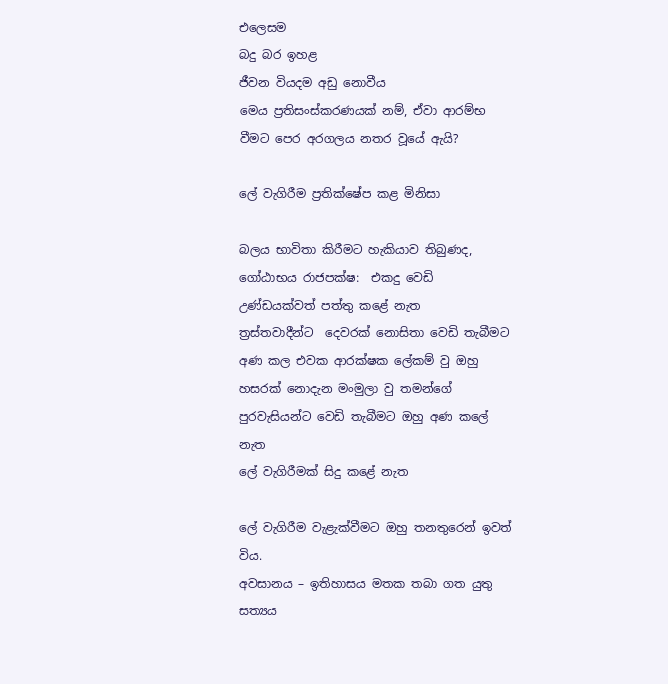එලෙසම
බදු බර ඉහළ
ජීවන වියදම අඩු නොවීය
මෙය ප්‍රතිසංස්කරණයක් නම්, ඒවා ආරම්භ වීමට පෙර අරගලය නතර වූයේ ඇයි?

ලේ වැගිරීම ප්‍රතික්ෂේප කළ මිනිසා

බලය භාවිතා කිරීමට හැකියාව තිබුණද, ගෝඨාභය රාජපක්ෂ:  එකදු වෙඩි උණ්ඩයක්වත් පත්තු කළේ නැත
ත්‍රස්තවාදීන්ට  දෙවරක් නොසිතා වෙඩි තැබීමට  අණ කල එවක ආරක්ෂක ලේකම් වු ඔහු හසරක් නොදැන මංමුලා වු තමන්ගේ පුරවැසියන්ට වෙඩි තැබීමට ඔහු අණ කලේ නැත
ලේ වැගිරීමක් සිදු කළේ නැත

ලේ වැගිරීම වැළැක්වීමට ඔහු තනතුරෙන් ඉවත් විය.
අවසානය – ඉතිහාසය මතක තබා ගත යුතු සත්‍යය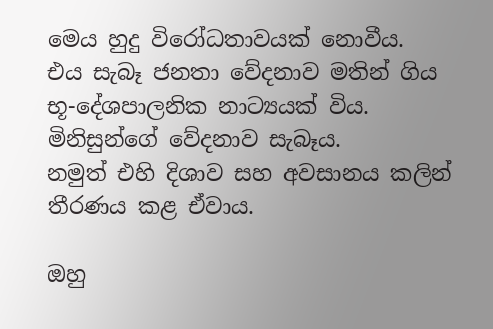මෙය හුදු විරෝධතාවයක් නොවීය.
එය සැබෑ ජනතා වේදනාව මතින් ගිය භූ-දේශපාලනික නාට්‍යයක් විය.
මිනිසුන්ගේ වේදනාව සැබෑය.
නමුත් එහි දිශාව සහ අවසානය කලින් තීරණය කළ ඒවාය.

ඔහු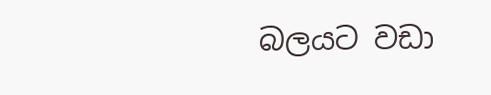බලයට වඩා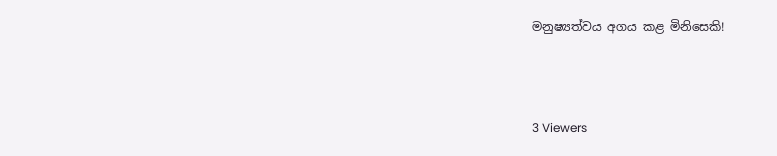මනුෂ්‍යත්වය අගය කළ මිනිසෙකි!



3 Viewers